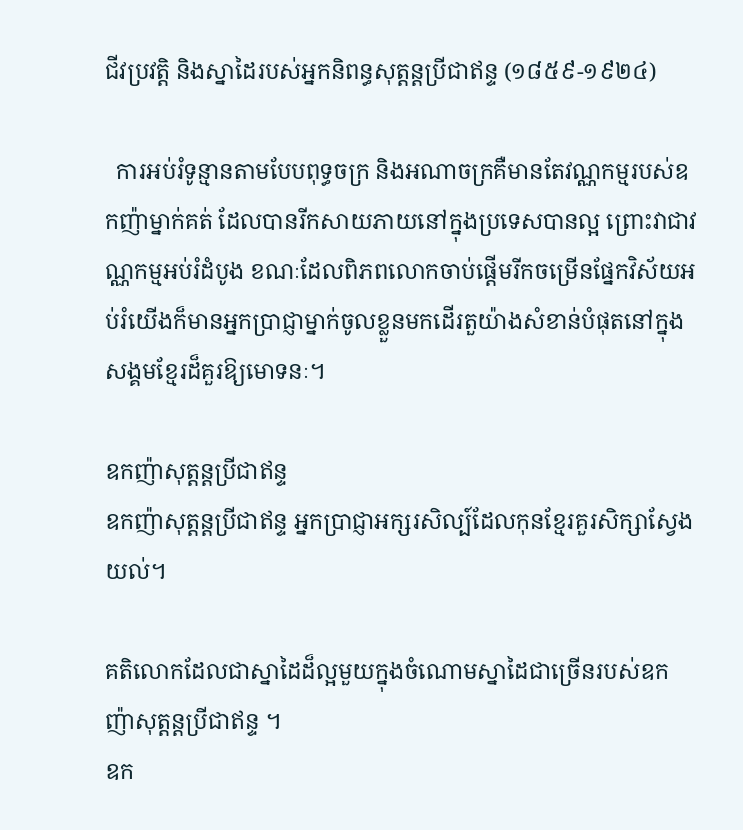ជីវប្រវត្តិ និងស្នាដៃរបស់អ្នកនិពន្ធសុត្តន្តប្រីជាឥន្ទ (១៨៥៩-១៩២៤)

  ការអប់រំទូន្មានតាមបែបពុទ្ធចក្រ និងអណាចក្រគឺមានតែវណ្ណកម្មរបស់ឧកញ៉ាម្នាក់គត់ ដែលបានរីកសាយភាយនៅក្នុងប្រទេសបានល្អ ព្រោះវាជាវណ្ណកម្មអប់រំដំបូង ខណៈដែលពិភពលោកចាប់ផ្តើមរីកចម្រើនផ្នែកវិស័យអប់រំយើងក៏មានអ្នកប្រាជ្ញាម្នាក់ចូលខ្លួនមកដើរតួយ៉ាងសំខាន់បំផុតនៅក្នុងសង្គមខ្មែរដ៏គួរឱ្យមោទនៈ។

ឧកញ៉ាសុត្តន្តប្រីជាឥន្ទ
ឧកញ៉ាសុត្តន្តប្រីជាឥន្ទ អ្នកប្រាជ្ញាអក្សរសិល្ប៍ដែលកុនខ្មែរគួរសិក្សាស្វែងយល់។

គតិលោកដែលជាស្នាដៃដ៏ល្អមួយក្នុងចំណោមស្នាដៃជាច្រើនរបស់ឧកញ៉ាសុត្តន្តប្រីជាឥន្ទ ។
ឧក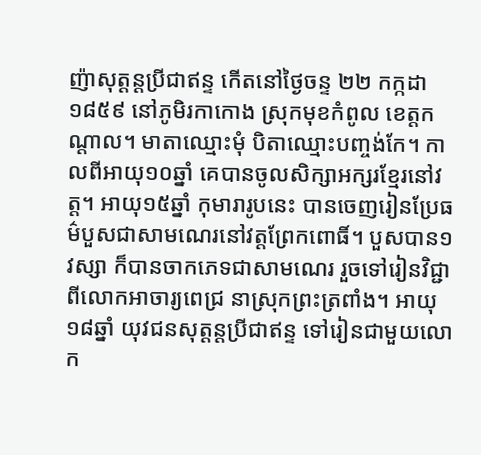ញ៉ាសុត្តន្តប្រីជាឥន្ទ កើតនៅថ្ងៃចន្ទ ២២ កក្កដា ១៨៥៩ នៅភូមិរកាកោង ស្រុកមុខកំពូល ខេត្តកណ្តាល។ មាតាឈ្មោះមុំ បិតាឈ្មោះបញ្ចង់កែ។ កាលពីអាយុ១០ឆ្នាំ គេបានចូលសិក្សាអក្សរខ្មែរនៅវត្ត។ អាយុ១៥ឆ្នាំ កុមារារូបនេះ បានចេញរៀនប្រែធម៌បួសជាសាមណេរនៅវត្តព្រែកពោធិ៍។ បួសបាន១វស្សា ក៏បានចាកភេទជាសាមណេរ រួចទៅរៀនវិជ្ជាពីលោកអាចារ្យពេជ្រ នាស្រុកព្រះត្រពាំង។ អាយុ ១៨ឆ្នាំ យុវជនសុត្តន្តប្រីជាឥន្ទ ទៅរៀនជាមួយលោក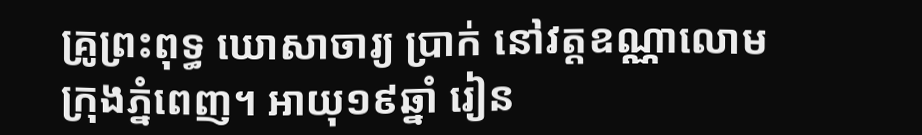គ្រូព្រះពុទ្ធ ឃោសាចារ្យ ប្រាក់ នៅវត្តឧណ្ណាលោម ក្រុងភ្នំពេញ។ អាយុ១៩ឆ្នាំ រៀន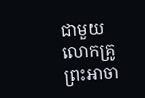ជាមួយលោកគ្រូព្រះអាចា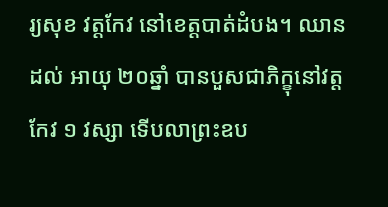រ្យសុខ វត្តកែវ នៅខេត្តបាត់ដំបង។ ឈានដល់ អាយុ ២០ឆ្នាំ បានបួសជាភិក្ខុនៅវត្តកែវ ១ វស្សា ទើបលាព្រះឧប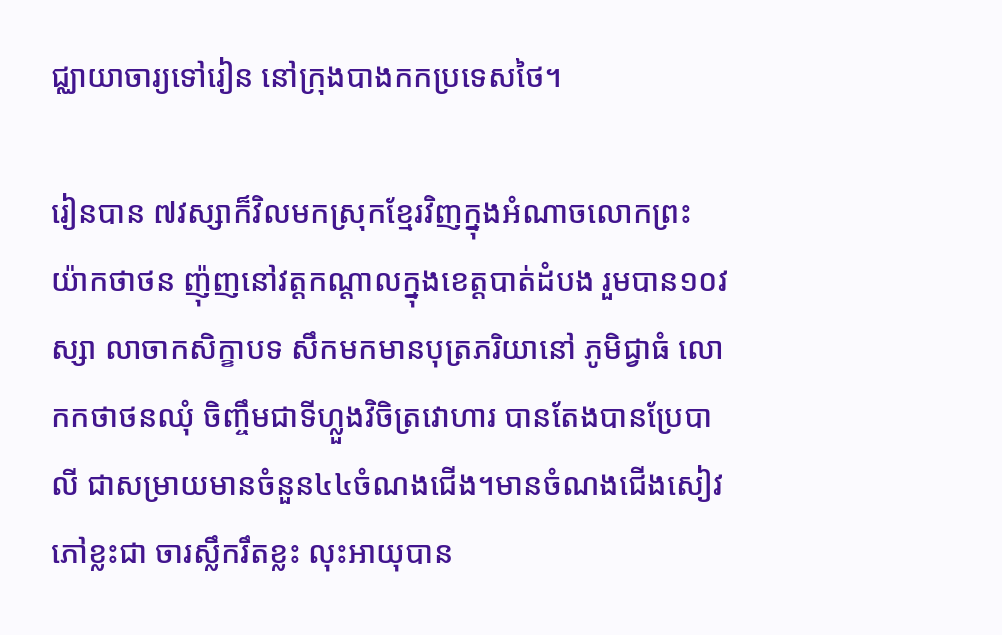ជ្ឈាយាចារ្យទៅរៀន នៅក្រុងបាងកកប្រទេសថៃ។

រៀនបាន ៧វស្សាក៏វិលមកស្រុកខ្មែរវិញក្នុងអំណាចលោកព្រះយ៉ាកថាថន ញ៉ុញនៅវត្តកណ្តាលក្នុងខេត្តបាត់ដំបង រួមបាន១០វស្សា លាចាកសិក្ខាបទ សឹកមកមានបុត្រភរិយានៅ ភូមិជ្វាធំ លោកកថាថនឈុំ ចិញ្ចឹមជាទីហ្លួងវិចិត្រវោហារ បានតែងបានប្រែបាលី ជាសម្រាយមានចំនួន៤៤ចំណងជើង។មានចំណងជើងសៀវភៅខ្លះជា ចារស្លឹករឹតខ្លះ លុះអាយុបាន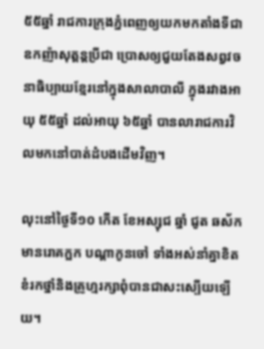៥៥ឆ្នាំ រាជការក្រុងភ្នំពេញឲ្យយកមកតាំងទីជាឧកញ៉ាសុត្តន្តប្រីជា ប្រោសឲ្យជួយតែងសព្វវចនាធិប្បាយខ្មែរនៅក្នុងសាលាបាលី ក្នុងរវាងអាយុ ៥៥ឆ្នាំ ដល់អាយុ ៦៥ឆ្នាំ បានលារាជការវិលមកនៅបាត់ដំបងដើមវិញ។

លុះនៅថ្ងៃទី១០ កើត ខែអស្សុជ ឆ្នាំ ជូត ឆស័ក មានរោគក្អក បណ្តាកូនចៅ ទាំងអស់នាំគ្នាខិតខំរកថ្នាំនិងគ្រូហ្មរក្សាពុំបានជាសះស្បើយឡើយ។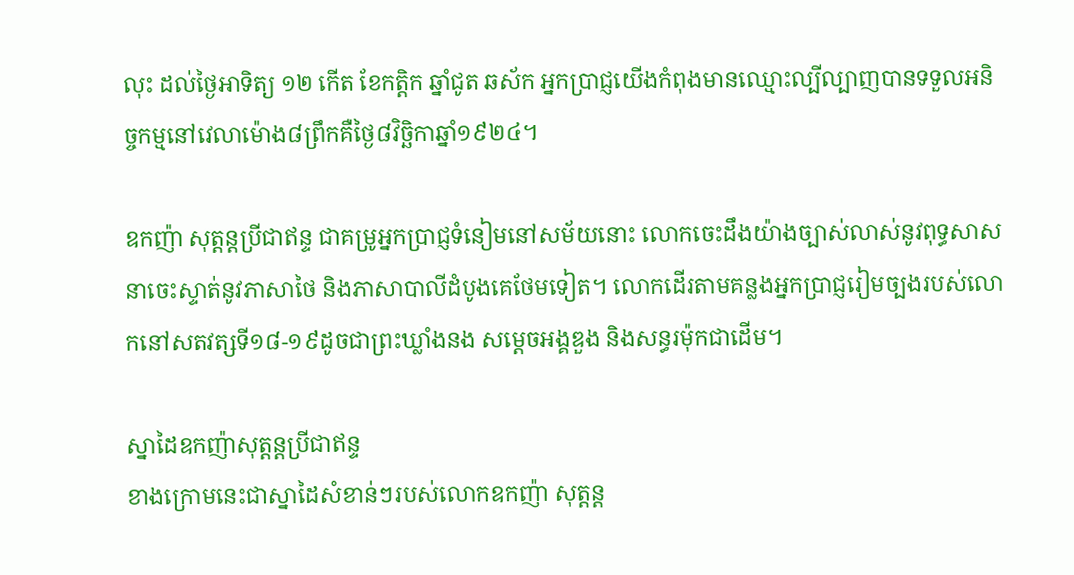លុះ ដល់ថ្ងៃអាទិត្យ ១២ កើត ខែកត្តិក ឆ្នាំជូត ឆស័ក អ្នកប្រាជ្ញយើងកំពុងមានឈ្មោះល្បីល្បាញបានទទួលអនិច្ចកម្មនៅវេលាម៉ោង៨ព្រឹកគឺថ្ងៃ៨វិច្ឆិកាឆ្នាំ១៩២៤។

ឧកញ៉ា សុត្តន្តប្រីជាឥន្ទ ជាគម្រូអ្នកប្រាជ្ញទំនៀមនៅសម័យនោះ លោកចេះដឹងយ៉ាងច្បាស់លាស់នូវពុទ្ធសាសនាចេះស្ទាត់នូវភាសាថៃ និងភាសាបាលីដំបូងគេថែមទៀត។ លោកដើរតាមគន្លងអ្នកប្រាជ្ញរៀមច្បងរបស់លោកនៅសតវត្សទី១៨-១៩ដូចជាព្រះឃ្លាំងនង សម្តេចអង្គឌួង និងសន្ធរម៉ុកជាដើម។

ស្នាដៃឧកញ៉ាសុត្តន្តប្រីជាឥន្ទ
ខាងក្រោមនេះជាស្នាដៃសំខាន់ៗរបស់លោកឧកញ៉ា សុត្តន្ត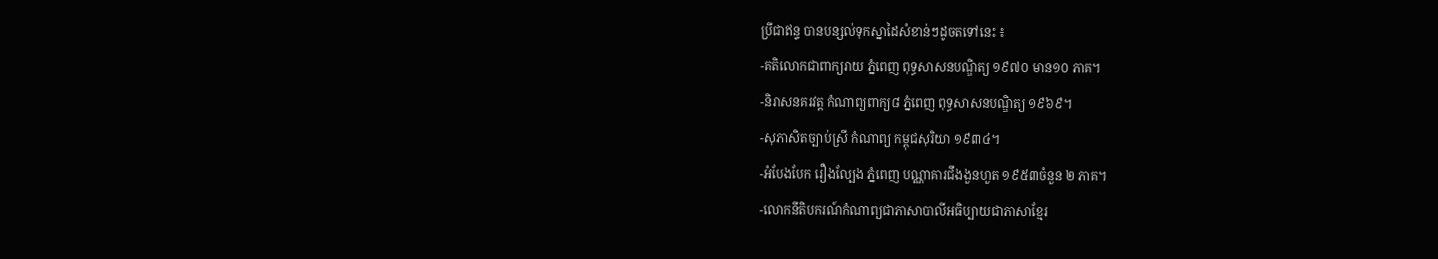ប្រីជាឥន្ទ បានបន្សល់ទុកស្នាដៃសំខាន់ៗដូចតទៅនេះ ៖
-គតិលោកជាពាក្យរាយ ភ្នំពេញ ពុទ្ធសាសនបណ្ឌិត្យ ១៩៧០ មាន១០ ភាគ។
-និរាសនគរវត្ត កំណាព្យពាក្យ៨ ភ្នំពេញ ពុទ្ធសាសនបណ្ឌិត្យ ១៩៦៩។
-សុភាសិតច្បាប់ស្រី កំណាព្យ កម្ពុជសុរិយា ១៩៣៤។
-អំបែងបែក រឿងល្បែង ភ្នំពេញ បណ្ណាគារជឹងងួនហួត ១៩៥៣ចំនួន ២ ភាគ។
-លោកនីតិបករណ៍កំណាព្យជាភាសាបាលីអធិប្បាយជាភាសាខ្មែរ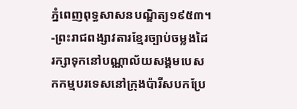ភ្នំពេញពុទ្ធសាសនបណ្ឌិត្យ១៩៥៣។
-ព្រះរាជពង្សាវតារខ្មែរច្បាប់ចម្លងដៃរក្សាទុកនៅបណ្ណាល័យសង្គមបេសកកម្មបរទេសនៅក្រុងប៉ារីសបកប្រែ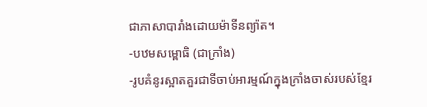ជាភាសាបារាំងដោយម៉ាទីនព្យ៉ាត។
-បឋមសម្ពោធិ (ជាក្រាំង)
-រូបគំនូរស្អាតគួរជាទីចាប់អារម្មណ៍ក្នុងក្រាំងចាស់របស់ខ្មែរ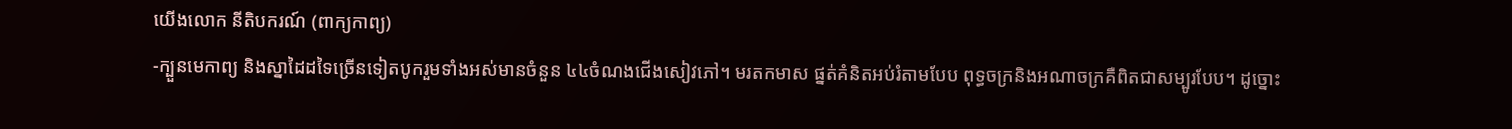យើងលោក នីតិបករណ៍ (ពាក្យកាព្យ)
-ក្បួនមេកាព្យ និងស្នាដៃដទៃច្រើនទៀតបូករួមទាំងអស់មានចំនួន ៤៤ចំណងជើងសៀវភៅ។ មរតកមាស ផ្នត់គំនិតអប់រំតាមបែប ពុទ្ធចក្រនិងអណាចក្រគឺពិតជាសម្បូរបែប។ ដូច្នោះ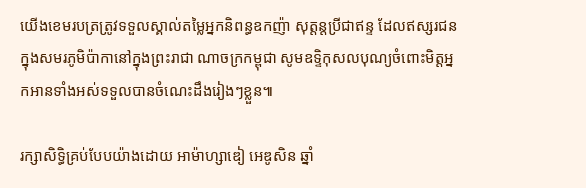យើងខេមរបត្រត្រូវទទួលស្គាល់តម្លៃអ្នកនិពន្ធឧកញ៉ា សុត្តន្តប្រីជាឥន្ទ ដែលឥស្សរជនក្នុងសមរភូមិប៉ាកានៅក្នុងព្រះរាជា ណាចក្រកម្ពុជា សូមឧទិ្ទកុសលបុណ្យចំពោះមិត្តអ្នកអានទាំងអស់ទទួលបានចំណេះដឹងរៀងៗខ្លួន៕

រក្សាសិទ្ធិគ្រប់បែបយ៉ាងដោយ អាម៉ាហ្សាឌៀ អេឌូសិន ឆ្នាំ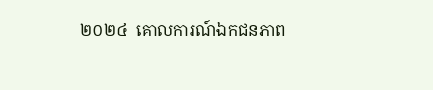២០២៤  គោលការណ៍ឯកជនភាព